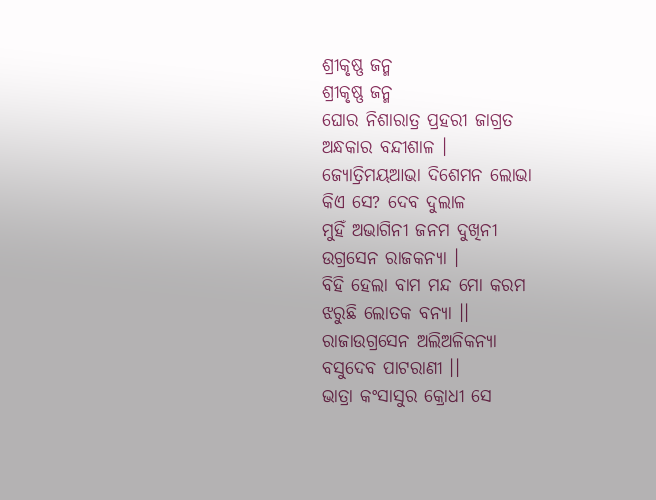ଶ୍ରୀକୃଷ୍ଣ ଜନ୍ମ
ଶ୍ରୀକୃଷ୍ଣ ଜନ୍ମ
ଘୋର ନିଶାରାତ୍ର ପ୍ରହରୀ ଜାଗ୍ରତ
ଅନ୍ଧକାର ବନ୍ଦୀଶାଳ ।
ଜ୍ଯୋତ୍ରିମୟଆଭା ଦିଶେମନ ଲୋଭା
କିଏ ସେ? ଦେବ ଦୁଲାଳ
ମୁହିଁ ଅଭାଗିନୀ ଜନମ ଦୁଖିନୀ
ଉଗ୍ରସେନ ରାଜକନ୍ଯା ।
ବିହି ହେଲା ବାମ ମନ୍ଦ ମୋ କରମ
ଝରୁଛି ଲୋତକ ବନ୍ଯା ।।
ରାଜାଉଗ୍ରସେନ ଅଲିଅଳିକନ୍ୟା
ବସୁଦେବ ପାଟରାଣୀ ।।
ଭାତ୍ରା କଂସାସୁର କ୍ରୋଧୀ ସେ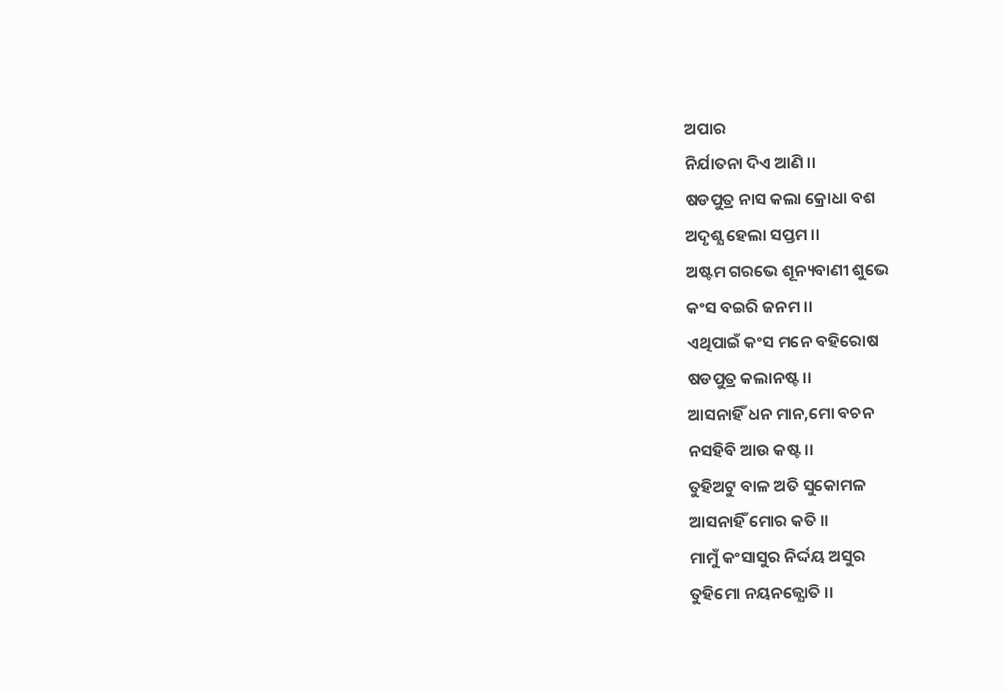ଅପାର
ନିର୍ଯାତନା ଦିଏ ଆଣି ।।
ଷଡପୁତ୍ର ନାସ କଲା କ୍ରୋଧା ବଶ
ଅଦୃଶ୍ଯ ହେଲା ସପ୍ତମ ।।
ଅଷ୍ଟମ ଗରଭେ ଶୂନ୍ୟବାଣୀ ଶୁଭେ
କଂସ ବଇରି ଜନମ ।।
ଏଥିପାଇଁ କଂସ ମନେ ବହିରୋଷ
ଷଡପୁତ୍ର କଲାନଷ୍ଟ ।।
ଆସନାହିଁ ଧନ ମାନ,ମୋ ବଚନ
ନସହିବି ଆଉ କଷ୍ଟ ।।
ତୁହିଅଟୁ ବାଳ ଅତି ସୁକୋମଳ
ଆସନାହିଁ ମୋର କତି ।।
ମାମୁଁ କଂସାସୁର ନିର୍ଦ୍ଦୟ ଅସୁର
ତୁହିମୋ ନୟନଜ୍ଯୋତି ।।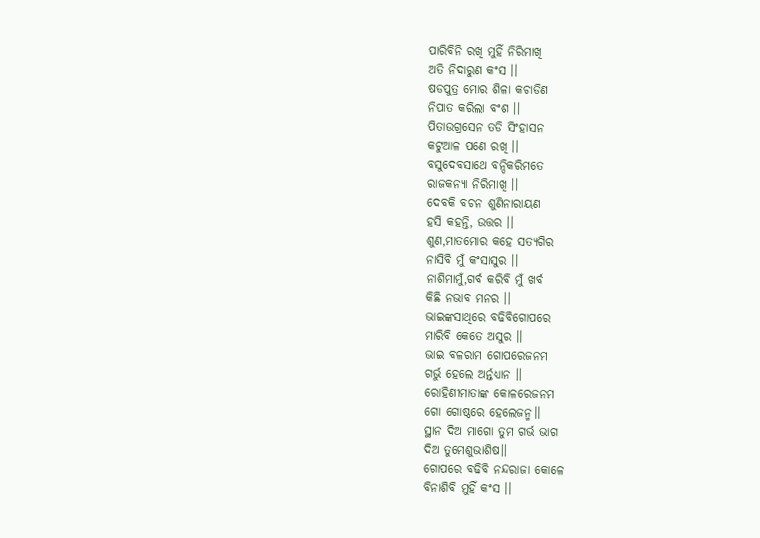ପାରିବିନି ରଖି ମୁହିଁ ନିରିମାଖି
ଅତି ନିଦାରୁଣ କଂସ ।।
ଷଡପୁତ୍ର ମୋର ଶିଳା କଚାଡିଣ
ନିପାତ କରିଲା ବଂଶ ।।
ପିତାଉଗ୍ରସେନ ତଡି ସିଂହାସନ
କଟୁଆଳ ପଣେ ରଖି ।।
ବସୁଦେବସାଥେ ବନ୍ଦିକରିମତେ
ରାଜକନ୍ଯା ନିରିମାଖି ।।
ଦେବକି ବଚନ ଶୁଣିନାରାୟଣ
ହସି କହନ୍ତି, ଉତ୍ତର ।।
ଶୁଣ,ମାତମୋର କହେ ସତ୍ୟଗିର
ନାସିବି ମୁଁ କଂସାସୁର ।।
ନାଶିମାମୁଁ,ଗର୍ବ କରିବି ମୁଁ ଖର୍ବ
କିଛି ନଭାବ ମନର ।।
ଭାଇଙ୍କସାଥିରେ ବଢିବିଗୋପରେ
ମାରିବି କେତେ ଅସୁର ।।
ଭାଇ ବଳରାମ ଗୋପରେଜନମ
ଗର୍ଭୁ ହେଲେ ଅର୍ନ୍ତଧ୍ଯାନ ।।
ରୋହିଣୀମାତାଙ୍କ କୋଳରେଜନମ
ଗୋ ଗୋଷ୍ଠରେ ହେଲେଜନ୍ମ।।
ସ୍ଥାନ ଦିଅ ମାଗୋ ତୁମ ଗର୍ଭ ଭାଗ
ଦିଅ ତୁମେଶୁଭାଶିଷ।।
ଗୋପରେ ବଢିବି ନନ୍ଦରାଜା କୋଳେ
ବିନାଶିବି ମୁହିଁ କଂସ ।।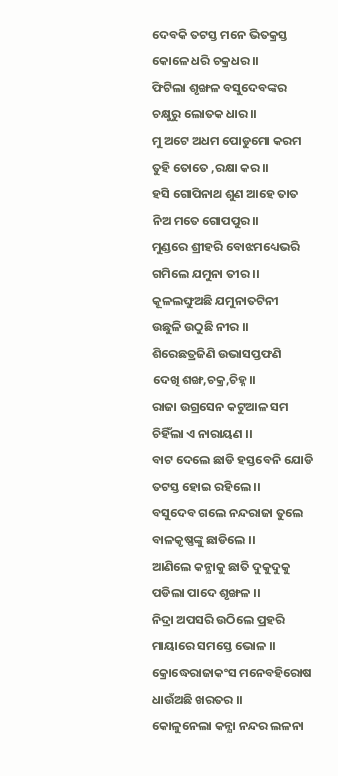ଦେବକି ତଟସ୍ତ ମନେ ଭିତକ୍ରସ୍ତ
କୋଳେ ଧରି ଚକ୍ରଧର।।
ଫିଟିଲା ଶୃଙ୍ଖଳ ବସୁଦେବଙ୍କର
ଚକ୍ଷୁରୁ ଲୋତକ ଧାର।।
ମୁ ଅଟେ ଅଧମ ପୋଡୁମୋ କରମ
ତୁହି ତୋତେ ,ରକ୍ଷା କର।।
ହସି ଗୋପିନାଥ ଶୁଣ ଆହେ ତାତ
ନିଅ ମତେ ଗୋପପୁର।।
ମୁଣ୍ଡରେ ଶ୍ରୀହରି ବୋଝମଧ୍ୟେଭରି
ଗମିଲେ ଯମୁନା ତୀର ।।
କୂଳଲଙ୍ଘୁଅଛି ଯମୁନାତଟିନୀ
ଉଛୁଳି ଉଠୁଛି ନୀର ।।
ଶିରେଛତ୍ରଜିଣି ଉଭାସପ୍ତଫଣି
ଦେଖି ଶଙ୍ଖ,ଚକ୍ର,ଚିହ୍ନ ।।
ରାଜା ଉଗ୍ରସେନ କଟୁଆଳ ସମ
ଚିହିଁଲା ଏ ନାରାୟଣ ।।
ବାଟ ଦେଲେ ଛାଡି ହସ୍ତବେନି ଯୋଡି
ତଟସ୍ତ ହୋଇ ରହିଲେ ।।
ବସୁଦେବ ଗଲେ ନନ୍ଦରାଜା ତୁଲେ
ବାଳକୃଷ୍ଣଙ୍କୁ ଛାଡିଲେ ।।
ଆଣିଲେ କନ୍ଯାକୁ ଛାତି ଦୁକୁଦୁକୁ
ପଡିଲା ପାଦେ ଶୃଙ୍ଖଳ ।।
ନିଦ୍ରା ଅପସରି ଉଠିଲେ ପ୍ରହରି
ମାୟାରେ ସମସ୍ତେ ଭୋଳ ।।
କ୍ରୋଦ୍ଧେରାଜାକଂସ ମନେବହିରୋଷ
ଧାଉଁଅଛି ଖରତର ।।
କୋଳୁନେଲା କନ୍ଯା ନନ୍ଦର ଲଳନା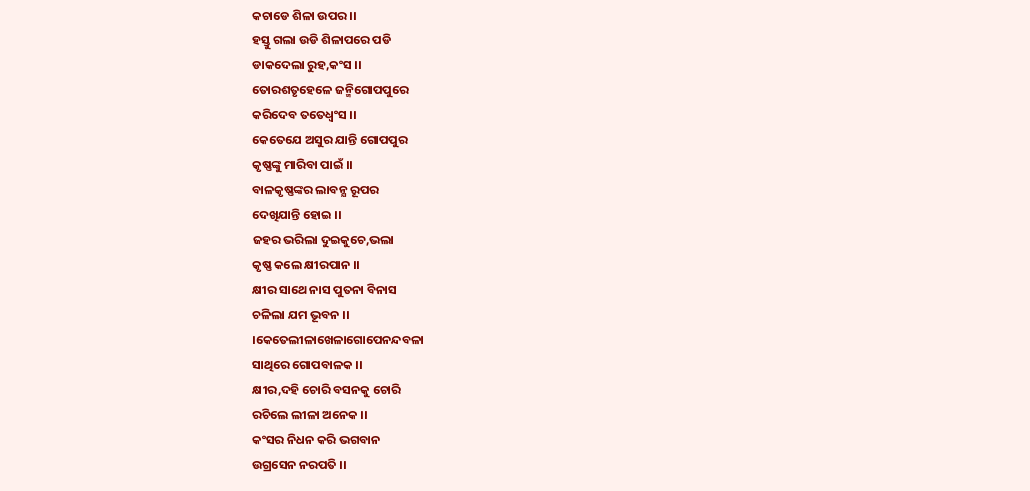କଚାଡେ ଶିଳା ଉପର ।।
ହସ୍ତୁ ଗଲା ଉଡି ଶିଳାପରେ ପଡି
ଡାକଦେଲା ରୁହ,କଂସ ।।
ତୋରଶତୃହେଳେ ଜନ୍ମିଗୋପପୁରେ
କରିଦେବ ତତେଧ୍ବଂସ ।।
କେତେଯେ ଅସୁର ଯାନ୍ତି ଗୋପପୁର
କୃଷ୍ଣଙ୍କୁ ମାରିବା ପାଇଁ ।।
ବାଳକୃଷ୍ଣଙ୍କର ଲାବନ୍ଯ ରୂପର
ଦେଖିଯାନ୍ତି ହୋଇ ।।
ଜହର ଭରିଲା ଦୁଇକୁଚେ,ଭଲା
କୃଷ୍ଣ କଲେ କ୍ଷୀରପାନ ।।
କ୍ଷୀର ସାଥେ ନାସ ପୁତନା ବିନାସ
ଚଳିଲା ଯମ ଭୂବନ ।।
।କେତେଲୀଳାଖେଳାଗୋପେନନ୍ଦବଳା
ସାଥିରେ ଗୋପବାଳକ ।।
କ୍ଷୀର,ଦହି ଚୋରି ବସନକୁ ଚୋରି
ରଚିଲେ ଲୀଳା ଅନେକ ।।
କଂସର ନିଧନ କରି ଭଗବାନ
ଉଗ୍ରସେନ ନରପତି ।।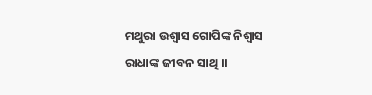ମଥୁରା ଉଶ୍ବାସ ଗୋପିଙ୍କ ନିଶ୍ବାସ
ରାଧାଙ୍କ ଜୀବନ ସାଥି ।।